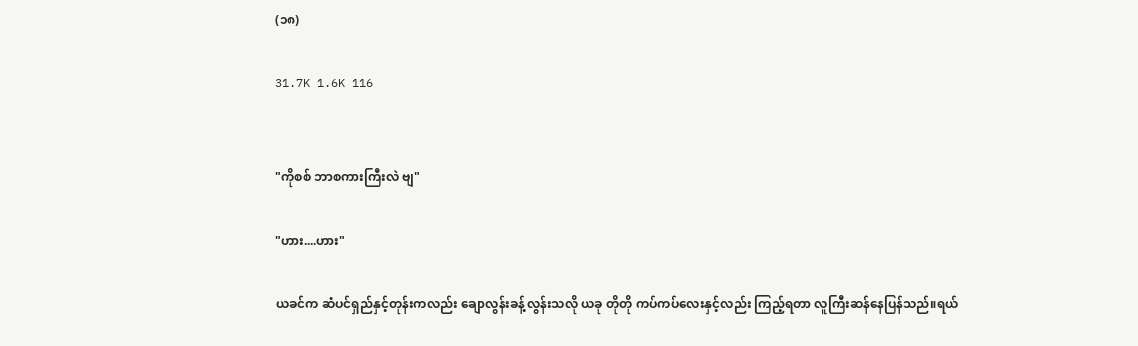(၁၈)

31.7K 1.6K 116


"ကိုစစ် ဘာစကားကြီးလဲ ဗျ"

"ဟား....ဟား"

ယခင်က ဆံပင်ရှည်နှင့်တုန်းကလည်း ချောလွန်းခန့်လွန်းသလို ယခု တိုတို ကပ်ကပ်လေးနှင့်လည်း ကြည့်ရတာ လူကြီးဆန်နေပြန်သည်။ရယ်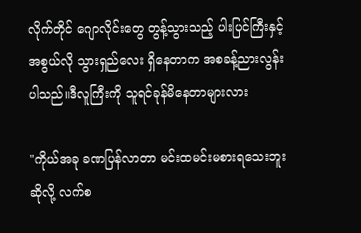လိုက်တိုင် ဂျောလိုင်းတွေ တွန့်သွားသည့် ပါးပြင်ကြီးနှင့် အစွယ်လို သွားရှည်လေး ရှိနေတာက အစခန့်ညားလွန်းပါသည်။ဒီလူကြီးကို သူရင်ခုန်မိနေတာများလား

"ကိုယ်အခု ခဏပြန်လာတာ မင်းထမင်းမစားရသေးဘူးဆိုလို့ လက်စ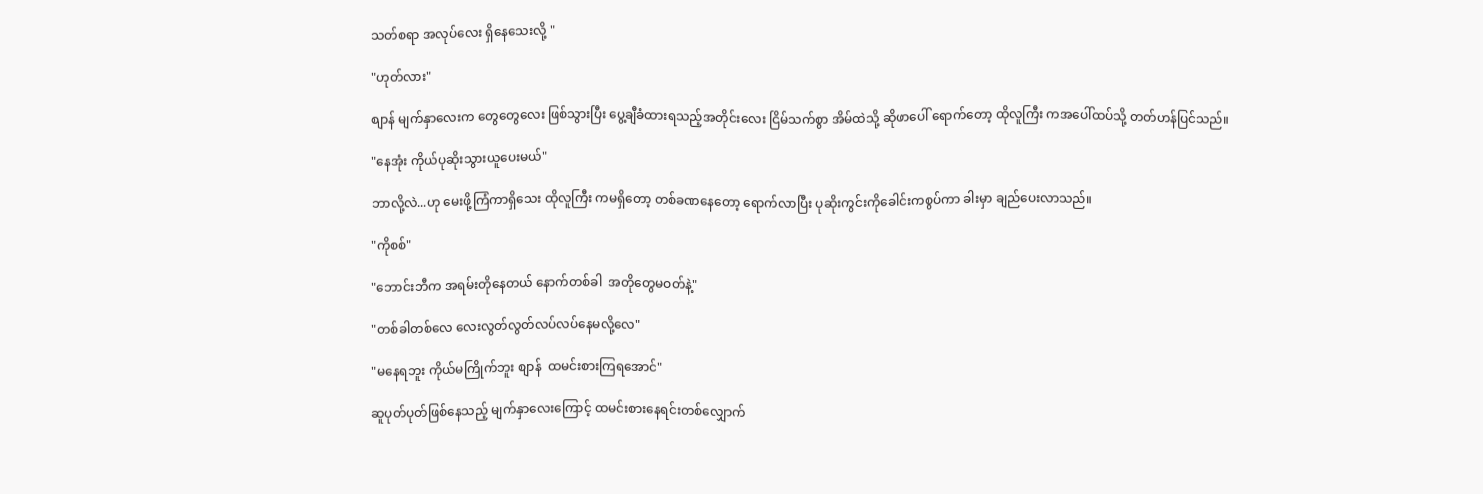သတ်စရာ အလုပ်လေး ရှိနေသေးလို့ "

"ဟုတ်လား"

စျာန် မျက်နှာလေးက တွေတွေလေး ဖြစ်သွားပြီး ပွေ့ချီခံထားရသည့်အတိုင်းလေး ငြိမ်သက်စွာ အိမ်ထဲသို့ ဆိုဖာပေါ် ရောက်တော့ ထိုလူကြီး ကအပေါ်ထပ်သို့ တတ်ဟန်ပြင်သည်။

"နေအုံး ကိုယ်ပုဆိုးသွားယူပေးမယ်"

ဘာလို့လဲ...ဟု မေးဖို့ကြံကာရှိသေး ထိုလူကြီး ကမရှိတော့ တစ်ခဏနေတော့ ရောက်လာပြီး ပုဆိုးကွင်းကိုခေါင်းကစွပ်ကာ ခါးမှာ ချည်ပေးလာသည်။

"ကိုစစ်"

"ဘောင်းဘီက အရမ်းတိုနေတယ် နောက်တစ်ခါ  အတိုတွေမဝတ်နဲ့"

"တစ်ခါတစ်လေ လေးလွတ်လွတ်လပ်လပ်နေမလို့လေ"

"မနေရဘူး ကိုယ်မကြိုက်ဘူး စျာန်  ထမင်းစားကြရအောင်"

ဆူပုတ်ပုတ်ဖြစ်နေသည့် မျက်နှာလေးကြောင့် ထမင်းစားနေရင်းတစ်လျှောက်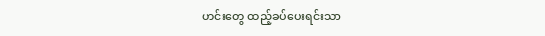ဟင်းတွေ ထည့်ခပ်ပေးရင်းသာ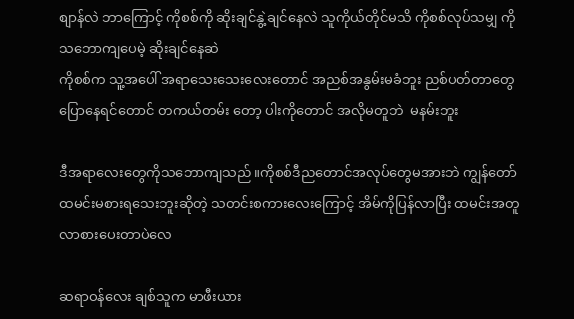စျာန်လဲ ဘာကြောင့် ကိုစစ်ကို ဆိုးချင်နွဲ့ချင်နေလဲ သူကိုယ်တိုင်မသိ ကိုစစ်လုပ်သမျှ ကို
သဘောကျပေမဲ့ ဆိုးချင်နေဆဲ
ကိုစစ်က သူ့အပေါ် အရာသေးသေးလေးတောင် အညစ်အနွမ်းမခံဘူး ညစ်ပတ်တာတွေပြောနေရင်တောင် တကယ်တမ်း တော့ ပါးကိုတောင် အလိုမတူဘဲ  မနမ်းဘူး

ဒီအရာလေးတွေကိုသဘောကျသည်။ကိုစစ်ဒီညတောင်အလုပ်တွေမအားဘဲ ကျွန်တော် ထမင်းမစားရသေးဘူးဆိုတဲ့ သတင်းစကားလေးကြောင့် အိမ်ကိုပြန်လာပြီး ထမင်းအတူလာစားပေးတာပဲလေ

ဆရာဝန်လေး ချစ်သူက မာဖီးယား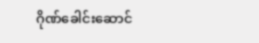ဂိုဏ်ခေါင်းဆောင်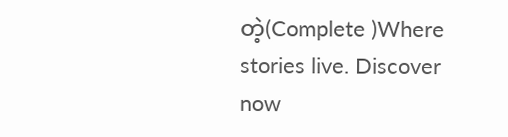တဲ့(Complete )Where stories live. Discover now